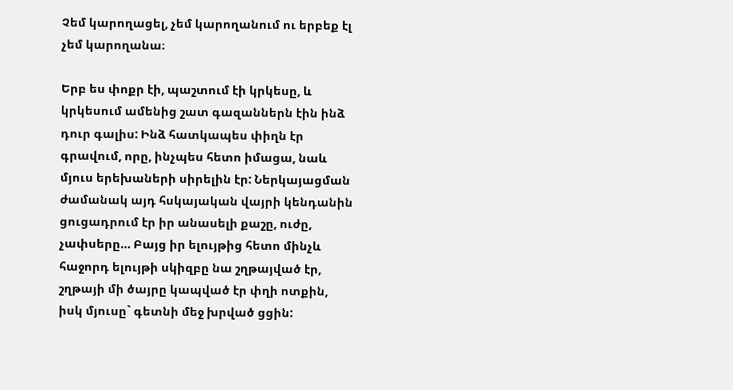Չեմ կարողացել, չեմ կարողանում ու երբեք էլ չեմ կարողանա։

Երբ ես փոքր էի, պաշտում էի կրկեսը, և կրկեսում ամենից շատ գազաններն էին ինձ դուր գալիս: Ինձ հատկապես փիղն էր գրավում, որը, ինչպես հետո իմացա, նաև մյուս երեխաների սիրելին էր: Ներկայացման ժամանակ այդ հսկայական վայրի կենդանին ցուցադրում էր իր անասելի քաշը, ուժը, չափսերը… Բայց իր ելույթից հետո մինչև հաջորդ ելույթի սկիզբը նա շղթայված էր, շղթայի մի ծայրը կապված էր փղի ոտքին, իսկ մյուսը` գետնի մեջ խրված ցցին: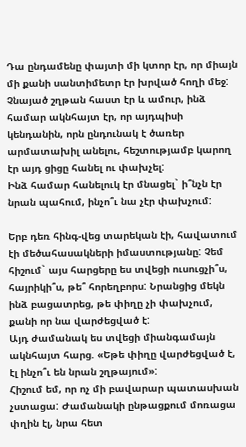Դա ընդամենը փայտի մի կտոր էր, որ միայն մի քանի սանտիմետր էր խրված հողի մեջ: Չնայած շղթան հաստ էր և ամուր, ինձ համար ակնհայտ էր, որ այդպիսի կենդանին, որն ընդունակ է ծառեր արմատախիլ անելու, հեշտությամբ կարող էր այդ ցիցը հանել ու փախչել:
Ինձ համար հանելուկ էր մնացել` ի՞նչն էր նրան պահում, ինչո՞ւ նա չէր փախչում:

Երբ դեռ հինգ-վեց տարեկան էի, հավատում էի մեծահասակների իմաստությանը: Չեմ հիշում` այս հարցերը ես տվեցի ուսուցչի՞ս, հայրիկի՞ս, թե՞ հորեղբորս: Նրանցից մեկն ինձ բացատրեց, թե փիղը չի փախչում, քանի որ նա վարժեցված է:
Այդ ժամանակ ես տվեցի միանգամայն ակնհայտ հարց. «Եթե փիղը վարժեցված է, էլ ինչո՞ւ են նրան շղթայում»:
Հիշում եմ, որ ոչ մի բավարար պատասխան չստացա: Ժամանակի ընթացքում մոռացա փղին էլ, նրա հետ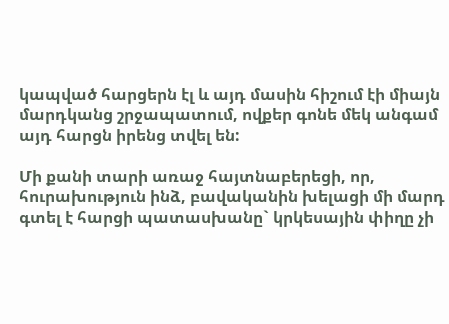կապված հարցերն էլ և այդ մասին հիշում էի միայն մարդկանց շրջապատում, ովքեր գոնե մեկ անգամ այդ հարցն իրենց տվել են:

Մի քանի տարի առաջ հայտնաբերեցի, որ, հուրախություն ինձ, բավականին խելացի մի մարդ գտել է հարցի պատասխանը` կրկեսային փիղը չի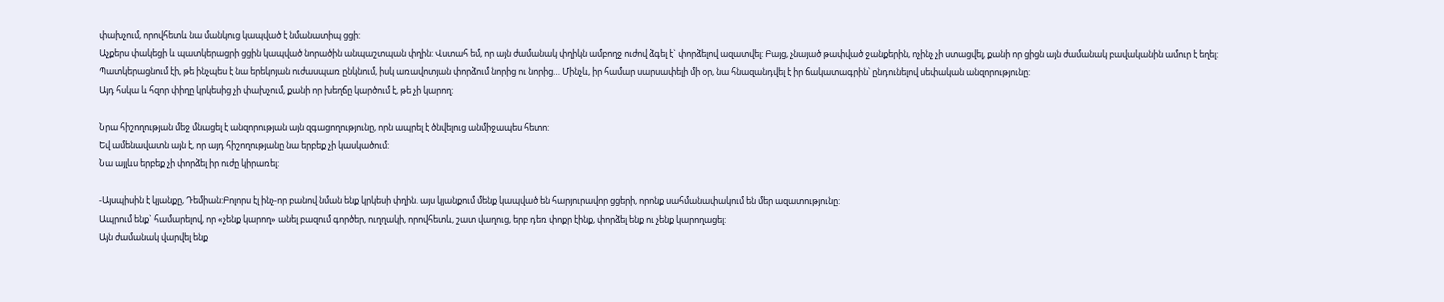փախչում, որովհետև նա մանկուց կապված է նմանատիպ ցցի:
Աչքերս փակեցի և պատկերացրի ցցին կապված նորածին անպաշտպան փղին: Վստահ եմ, որ այն ժամանակ փղիկն ամբողջ ուժով ձգել է` փորձելով ազատվել: Բայց, չնայած թափված ջանքերին, ոչինչ չի ստացվել, քանի որ ցիցն այն ժամանակ բավականին ամուր է եղել:
Պատկերացնում էի, թե ինչպես է նա երեկոյան ուժասպառ ընկնում, իսկ առավոտյան փորձում նորից ու նորից… Մինչև, իր համար սարսափելի մի օր, նա հնազանդվել է իր ճակատագրին՝ ընդունելով սեփական անզորությունը:
Այդ հսկա և հզոր փիղը կրկեսից չի փախչում, քանի որ խեղճը կարծում է, թե չի կարող:

Նրա հիշողության մեջ մնացել է անզորության այն զգացողությունը, որն ապրել է ծնվելուց անմիջապես հետո:
Եվ ամենավատն այն է, որ այդ հիշողությանը նա երբեք չի կասկածում:
Նա այլևս երբեք չի փորձել իր ուժը կիրառել:

-Այսպիսին է կյանքը, Դեմիան:Բոլորս էլ ինչ-որ բանով նման ենք կրկեսի փղին. այս կյանքում մենք կապված են հարյուրավոր ցցերի, որոնք սահմանափակում են մեր ազատությունը:
Ապրում ենք` համարելով, որ «չենք կարող» անել բազում գործեր, ուղղակի, որովհետև, շատ վաղուց, երբ դեռ փոքր էինք, փորձել ենք ու չենք կարողացել:
Այն ժամանակ վարվել ենք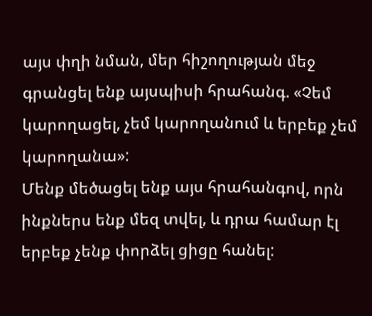այս փղի նման, մեր հիշողության մեջ գրանցել ենք այսպիսի հրահանգ. «Չեմ կարողացել, չեմ կարողանում և երբեք չեմ կարողանա»:
Մենք մեծացել ենք այս հրահանգով, որն ինքներս ենք մեզ տվել, և դրա համար էլ երբեք չենք փորձել ցիցը հանել: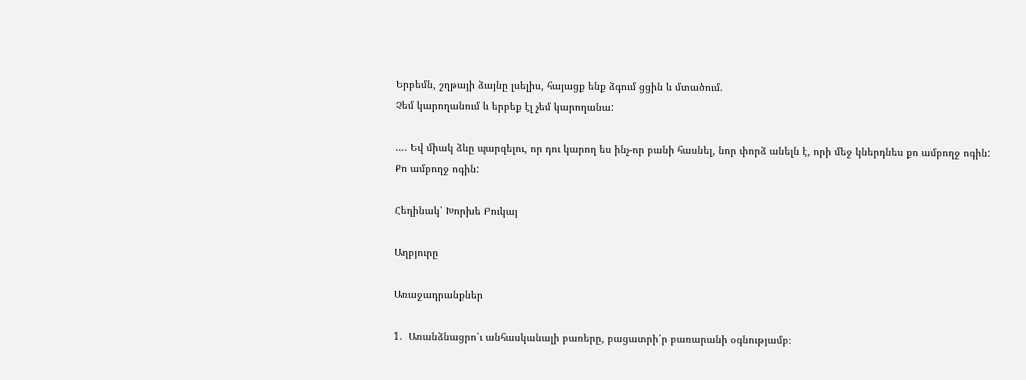Երբեմն, շղթայի ձայնը լսելիս, հայացք ենք ձգում ցցին և մտածում.
Չեմ կարողանում և երբեք էլ չեմ կարողանա:

…. Եվ միակ ձևը պարզելու, որ դու կարող ես ինչ-որ բանի հասնել, նոր փորձ անելն է, որի մեջ կներդնես քո ամբողջ ոգին:
Քո ամբողջ ոգին:

Հեղինակ՝ Խորխե Բուկայ

Աղբյուրը

Առաջադրանքներ

1.  Առանձնացրո՛ւ անհասկանալի բառերը, բացատրի՛ր բառարանի օգնությամբ։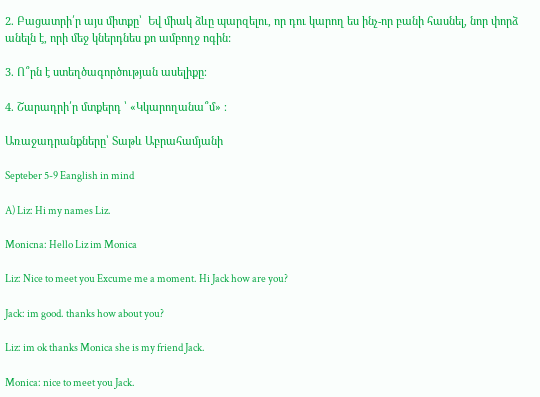2. Բացատրի՛ր այս միտքը՝  Եվ միակ ձևը պարզելու, որ դու կարող ես ինչ-որ բանի հասնել, նոր փորձ անելն է, որի մեջ կներդնես քո ամբողջ ոգին:

3. Ո՞րն է ստեղծագործության ասելիքը։

4. Շարադրի՛ր մտքերդ ՝ «Կկարողանա՞մ» ։

Առաջադրանքները՝ Տաթև Աբրահամյանի

Septeber 5-9 Eanglish in mind

A) Liz: Hi my names Liz.

Monicna: Hello Liz im Monica

Liz: Nice to meet you Excume me a moment. Hi Jack how are you?

Jack: im good. thanks how about you?

Liz: im ok thanks Monica she is my friend Jack.

Monica: nice to meet you Jack.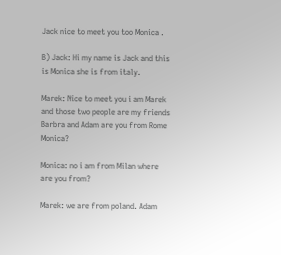Jack nice to meet you too Monica .

B) Jack: Hi my name is Jack and this is Monica she is from italy.

Marek: Nice to meet you i am Marek and those two people are my friends Barbra and Adam are you from Rome Monica?

Monica: no i am from Milan where are you from?

Marek: we are from poland. Adam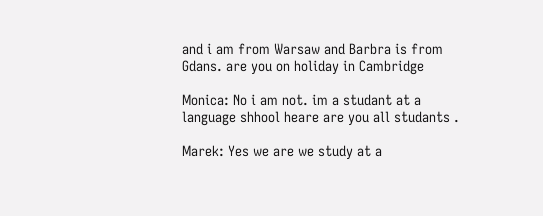and i am from Warsaw and Barbra is from Gdans. are you on holiday in Cambridge

Monica: No i am not. im a studant at a language shhool heare are you all studants .

Marek: Yes we are we study at a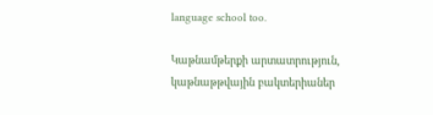language school too.

Կաթնամթերքի արտատրություն, կաթնաթթվային բակտերիաներ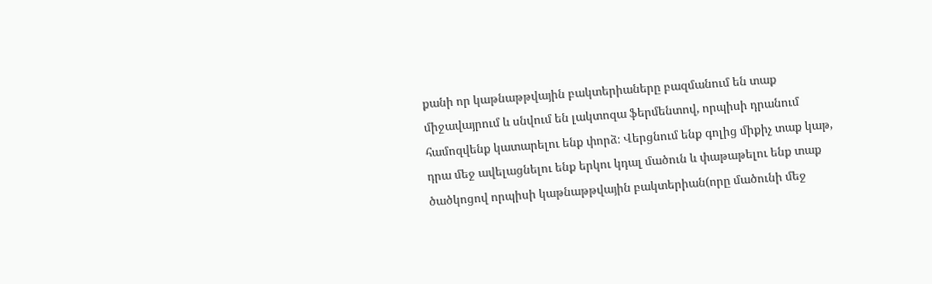քանի որ կաթնաթթվային բակտերիաները բազմանում են տաք միջավայրում և սնվում են լակտոզա ֆերմենտով, որպիսի դրանում համոզվենք կատարելու ենք փորձ։ Վերցնում ենք գոլից միքիչ տաք կաթ, դրա մեջ ավելացնելու ենք երկու կդալ մածուն և փաթաթելու ենք տաք ծածկոցով որպիսի կաթնաթթվային բակտերիան(որը մածունի մեջ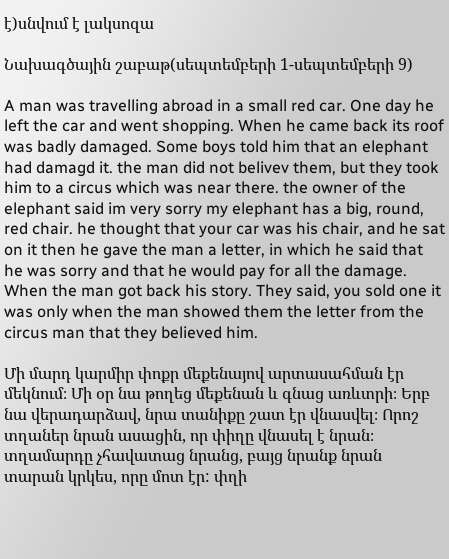է)սնվում է լակսոզա

Նախագծային շաբաթ(սեպտեմբերի 1-սեպտեմբերի 9)

A man was travelling abroad in a small red car. One day he left the car and went shopping. When he came back its roof was badly damaged. Some boys told him that an elephant had damagd it. the man did not belivev them, but they took him to a circus which was near there. the owner of the elephant said im very sorry my elephant has a big, round, red chair. he thought that your car was his chair, and he sat on it then he gave the man a letter, in which he said that he was sorry and that he would pay for all the damage. When the man got back his story. They said, you sold one it was only when the man showed them the letter from the circus man that they believed him.

Մի մարդ կարմիր փոքր մեքենայով արտասահման էր մեկնում։ Մի օր նա թողեց մեքենան և գնաց առևտրի։ Երբ նա վերադարձավ, նրա տանիքը շատ էր վնասվել։ Որոշ տղաներ նրան ասացին, որ փիղը վնասել է նրան։ տղամարդը չհավատաց նրանց, բայց նրանք նրան տարան կրկես, որը մոտ էր: փղի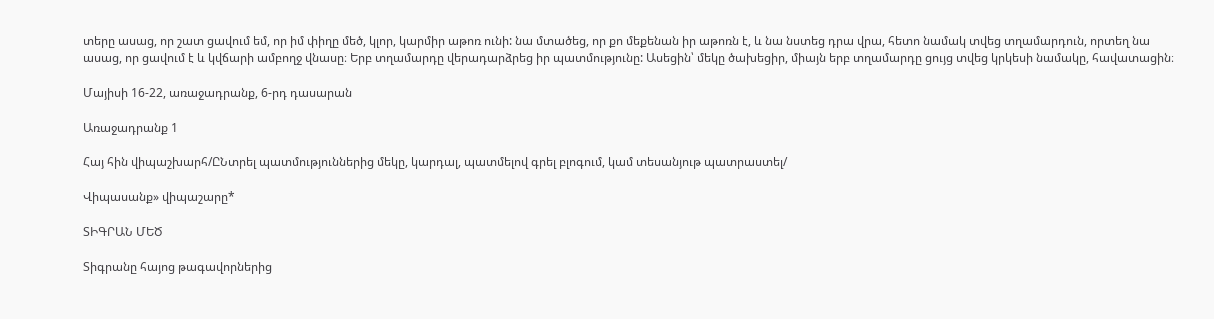տերը ասաց, որ շատ ցավում եմ, որ իմ փիղը մեծ, կլոր, կարմիր աթոռ ունի: նա մտածեց, որ քո մեքենան իր աթոռն է, և նա նստեց դրա վրա, հետո նամակ տվեց տղամարդուն, որտեղ նա ասաց, որ ցավում է և կվճարի ամբողջ վնասը։ Երբ տղամարդը վերադարձրեց իր պատմությունը: Ասեցին՝ մեկը ծախեցիր, միայն երբ տղամարդը ցույց տվեց կրկեսի նամակը, հավատացին։

Մայիսի 16-22, առաջադրանք, 6-րդ դասարան

Առաջադրանք 1

Հայ հին վիպաշխարհ/ԸՆտրել պատմություններից մեկը, կարդալ, պատմելով գրել բլոգում, կամ տեսանյութ պատրաստել/

Վիպասանք» վիպաշարը*

ՏԻԳՐԱՆ ՄԵԾ

Տիգրանը հայոց թագավորներից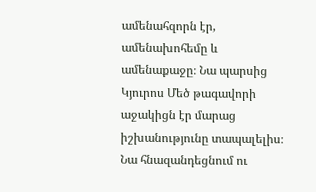ամենահզորն էր, ամենախոհեմը և ամենաքաջը։ Նա պարսից Կյուրոս Մեծ թագավորի աջակիցն էր մարաց իշխանությունը տապալելիս։ Նա հնազանդեցնում ու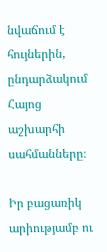նվաճում է հույներին, ընդարձակում Հայոց աշխարհի սահմանները։

Իր բացառիկ արիությամբ ու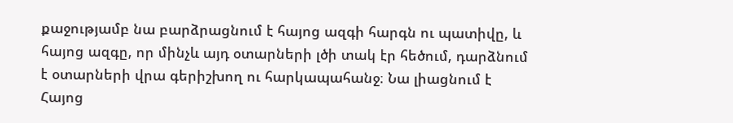քաջությամբ նա բարձրացնում է հայոց ազգի հարգն ու պատիվը, և հայոց ազգը, որ մինչև այդ օտարների լծի տակ էր հեծում, դարձնում է օտարների վրա գերիշխող ու հարկապահանջ։ Նա լիացնում է Հայոց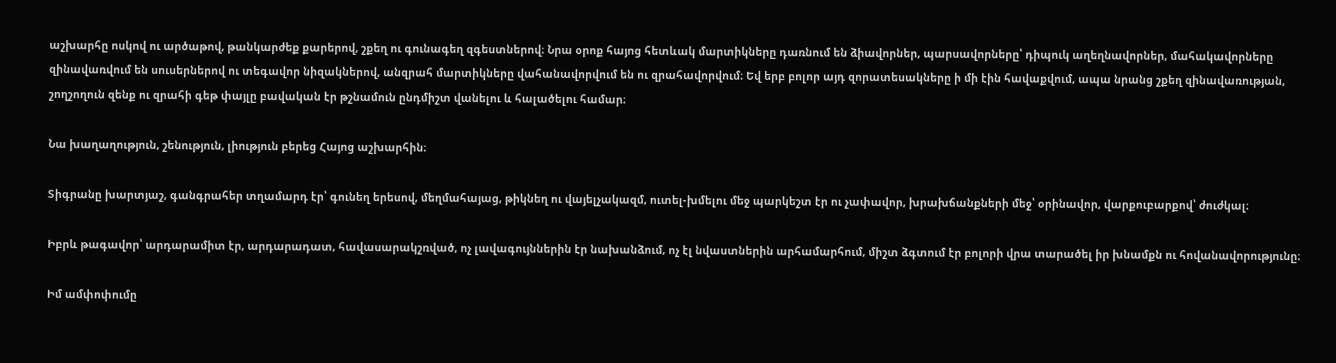աշխարհը ոսկով ու արծաթով, թանկարժեք քարերով, շքեղ ու գունագեղ զգեստներով։ Նրա օրոք հայոց հետևակ մարտիկները դառնում են ձիավորներ, պարսավորները՝ դիպուկ աղեղնավորներ, մահակավորները զինավառվում են սուսերներով ու տեգավոր նիզակներով, անզրահ մարտիկները վահանավորվում են ու զրահավորվում։ Եվ երբ բոլոր այդ զորատեսակները ի մի էին հավաքվում, ապա նրանց շքեղ զինավառության, շողշողուն զենք ու զրահի գեթ փայլը բավական էր թշնամուն ընդմիշտ վանելու և հալածելու համար։

Նա խաղաղություն, շենություն, լիություն բերեց Հայոց աշխարհին։

Տիգրանը խարտյաշ, գանգրահեր տղամարդ էր՝ գունեղ երեսով, մեղմահայաց, թիկնեղ ու վայելչակազմ, ուտել-խմելու մեջ պարկեշտ էր ու չափավոր, խրախճանքների մեջ՝ օրինավոր, վարքուբարքով՝ ժուժկալ։

Իբրև թագավոր՝ արդարամիտ էր, արդարադատ, հավասարակշռված, ոչ լավագույններին էր նախանձում, ոչ էլ նվաստներին արհամարհում, միշտ ձգտում էր բոլորի վրա տարածել իր խնամքն ու հովանավորությունը։

Իմ ամփոփումը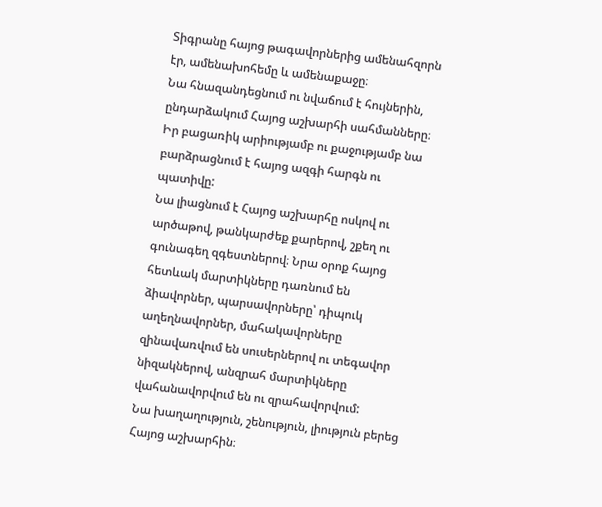Տիգրանը հայոց թագավորներից ամենահզորն էր, ամենախոհեմը և ամենաքաջը։
Նա հնազանդեցնում ու նվաճում է հույներին, ընդարձակում Հայոց աշխարհի սահմանները։
Իր բացառիկ արիությամբ ու քաջությամբ նա բարձրացնում է հայոց ազգի հարգն ու պատիվը:
Նա լիացնում է Հայոց աշխարհը ոսկով ու արծաթով, թանկարժեք քարերով, շքեղ ու գունագեղ զգեստներով։ Նրա օրոք հայոց հետևակ մարտիկները դառնում են ձիավորներ, պարսավորները՝ դիպուկ աղեղնավորներ, մահակավորները զինավառվում են սուսերներով ու տեգավոր նիզակներով, անզրահ մարտիկները վահանավորվում են ու զրահավորվում:
Նա խաղաղություն, շենություն, լիություն բերեց Հայոց աշխարհին։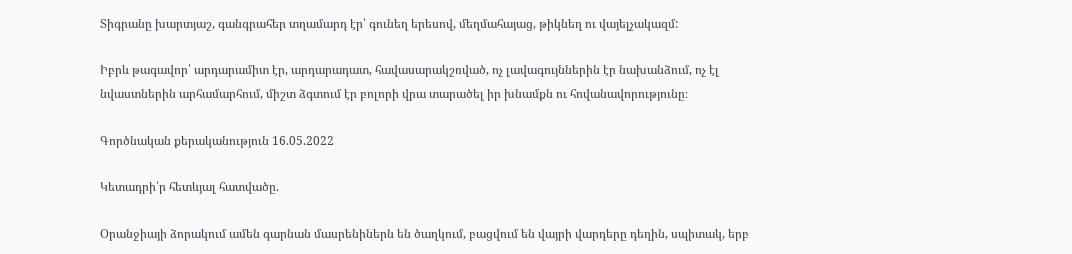Տիգրանը խարտյաշ, գանգրահեր տղամարդ էր՝ գունեղ երեսով, մեղմահայաց, թիկնեղ ու վայելչակազմ:

Իբրև թագավոր՝ արդարամիտ էր, արդարադատ, հավասարակշռված, ոչ լավագույններին էր նախանձում, ոչ էլ նվաստներին արհամարհում, միշտ ձգտում էր բոլորի վրա տարածել իր խնամքն ու հովանավորությունը։

Գործնական քերականություն 16.05.2022

Կետադրի՛ր հետևյալ հատվածը.

Օրանջիայի ձորակում ամեն գարնան մասրենիներն են ծաղկում, բացվում են վայրի վարդերը դեղին, սպիտակ, երբ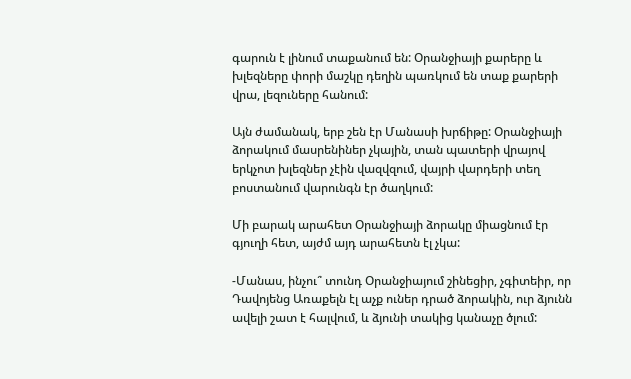գարուն է լինում տաքանում են: Օրանջիայի քարերը և խլեզները փորի մաշկը դեղին պառկում են տաք քարերի վրա, լեզուները հանում:

Այն ժամանակ, երբ շեն էր Մանասի խրճիթը: Օրանջիայի ձորակում մասրենիներ չկային, տան պատերի վրայով երկչոտ խլեզներ չէին վազվզում, վայրի վարդերի տեղ բոստանում վարունգն էր ծաղկում:

Մի բարակ արահետ Օրանջիայի ձորակը միացնում էր գյուղի հետ, այժմ այդ արահետն էլ չկա:

-Մանաս, ինչու՞ տունդ Օրանջիայում շինեցիր, չգիտեիր, որ Դավոյենց Առաքելն էլ աչք ուներ դրած ձորակին, ուր ձյունն ավելի շատ է հալվում, և ձյունի տակից կանաչը ծլում: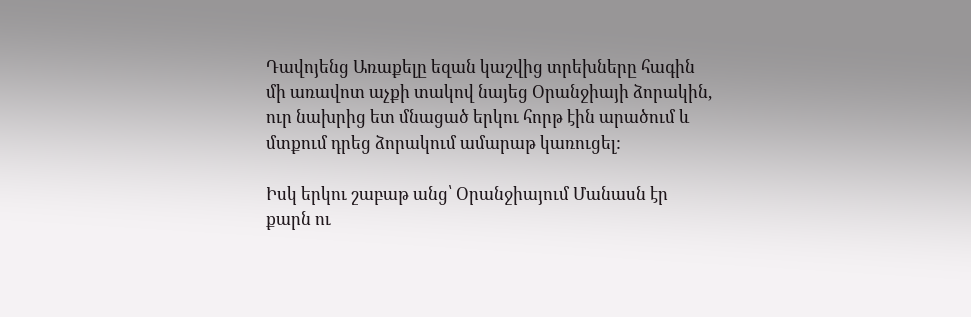Դավոյենց Առաքելը եզան կաշվից տրեխները հագին մի առավոտ աչքի տակով նայեց Օրանջիայի ձորակին, ուր նախրից ետ մնացած երկու հորթ էին արածում և մտքում դրեց ձորակում ամարաթ կառուցել:

Իսկ երկու շաբաթ անց՝ Օրանջիայում Մանասն էր քարն ու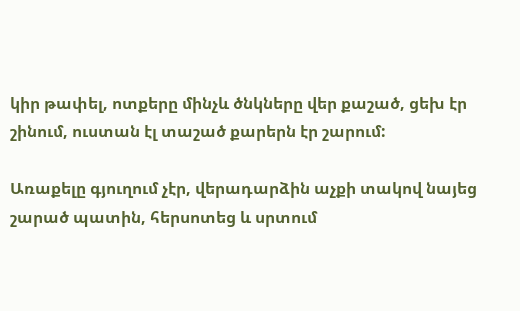կիր թափել, ոտքերը մինչև ծնկները վեր քաշած, ցեխ էր շինում, ուստան էլ տաշած քարերն էր շարում:

Առաքելը գյուղում չէր, վերադարձին աչքի տակով նայեց շարած պատին, հերսոտեց և սրտում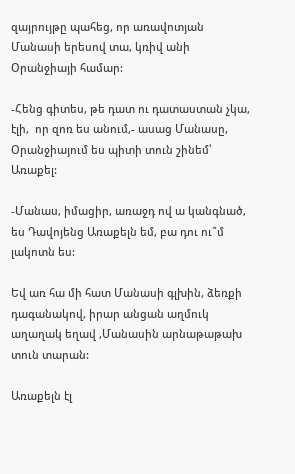զայրույթը պահեց, որ առավոտյան Մանասի երեսով տա, կռիվ անի Օրանջիայի համար:

-Հենց գիտես, թե դատ ու դատաստան չկա, էլի,  որ զոռ ես անում,- ասաց Մանասը, Օրանջիայում ես պիտի տուն շինեմ՝ Առաքել:

-Մանաս, իմացիր, առաջդ ով ա կանգնած, ես Դավոյենց Առաքելն եմ, բա դու ու՞մ լակոտն ես:

Եվ առ հա մի հատ Մանասի գլխին, ձեռքի դագանակով, իրար անցան աղմուկ աղաղակ եղավ ,Մանասին արնաթաթախ տուն տարան:

Առաքելն էլ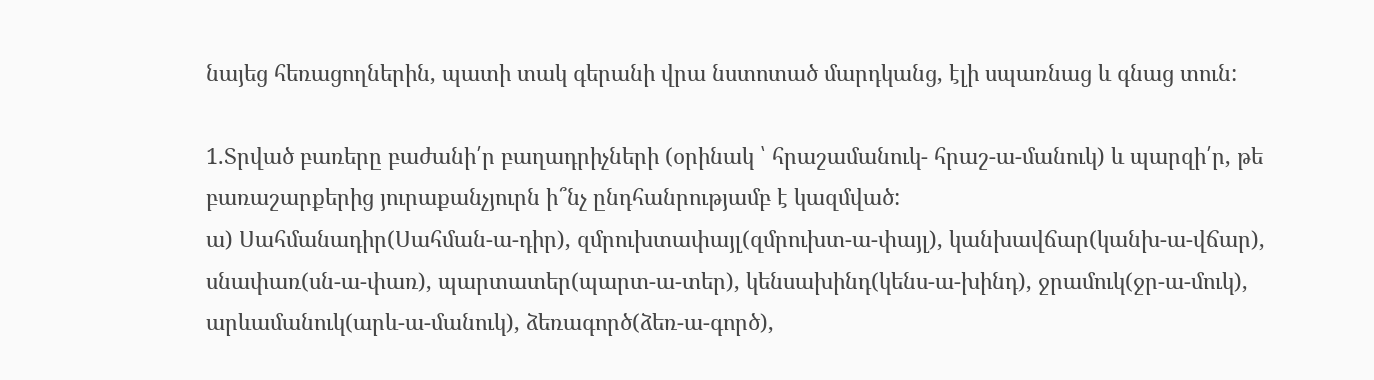նայեց հեռացողներին, պատի տակ գերանի վրա նստոտած մարդկանց, էլի սպառնաց և գնաց տուն:

1.Տրված բառերը բաժանի՛ր բաղադրիչների (օրինակ ՝ հրաշամանուկ- հրաշ-ա-մանուկ) և պարզի՛ր, թե բառաշարքերից յուրաքանչյուրն ի՞նչ ընդհանրությամբ է կազմված:
ա) Սահմանադիր(Սահման-ա-դիր), զմրուխտափայլ(զմրուխտ-ա-փայլ), կանխավճար(կանխ-ա-վճար), սնափառ(սն-ա-փառ), պարտատեր(պարտ-ա-տեր), կենսախինդ(կենս-ա-խինդ), ջրամուկ(ջր-ա-մուկ), արևամանուկ(արև-ա-մանուկ), ձեռագործ(ձեռ-ա-գործ),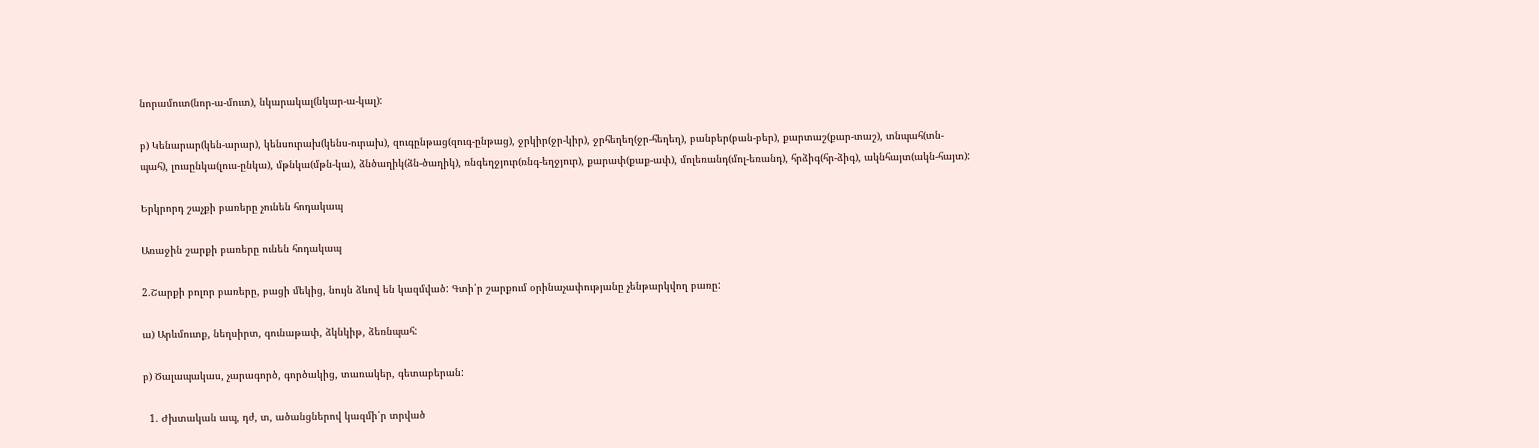նորամուտ(նոր-ա-մուտ), նկարակալ(նկար-ա-կալ):

բ) Կենարար(կեն-արար), կենսուրախ(կենս-ուրախ), զուգընթաց(զուգ-ընթաց), ջրկիր(ջր-կիր), ջրհեղեղ(ջր-հեղեղ), բանբեր(բան-բեր), քարտաշ(քար-տաշ), տնպահ(տն-պահ), լուսընկա(լուս-ընկա), մթնկա(մթն-կա), ձնծաղիկ(ձն-ծաղիկ), ռնգեղջյուր(ռնգ-եղջյուր), քարափ(քաք-ափ), մոլեռանդ(մոլ-եռանդ), հրձիգ(հր-ձիգ), ակնհայտ(ակն-հայտ):

Երկրորդ շաչքի բառերը չունեն հոդակապ

Առաջին շարքի բառերը ունեն հոդակապ

2.Շարքի բոլոր բառերը, բացի մեկից, նույն ձևով են կազմված: Գտի՛ր շարքում օրինաչափությանը չենթարկվող բառը:

ա) Արևմուտք, նեղսիրտ, գունաթափ, ձկնկիթ, ձեռնպահ:

բ) Ծալապակաս, չարագործ, գործակից, տառակեր, գետաբերան:

  1. Ժխտական ապ, դժ, տ, ածանցներով կազմի՛ր տրված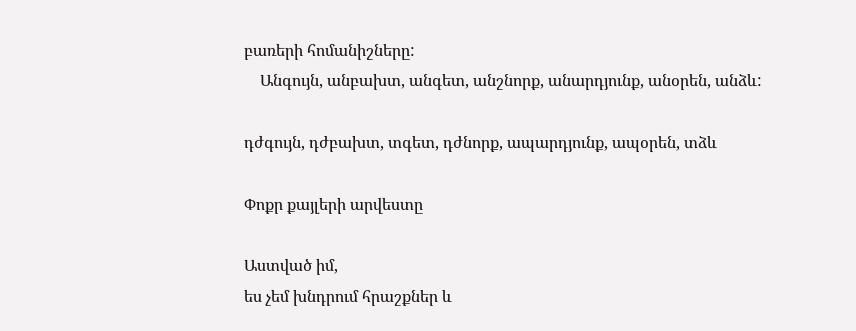բառերի հոմանիշները:
    Անգույն, անբախտ, անգետ, անշնորք, անարդյունք, անօրեն, անձև:

դժգույն, դժբախտ, տգետ, դժնորք, ապարդյունք, ապօրեն, տձև

Փոքր քայլերի արվեստը

Աստված իմ,
ես չեմ խնդրում հրաշքներ և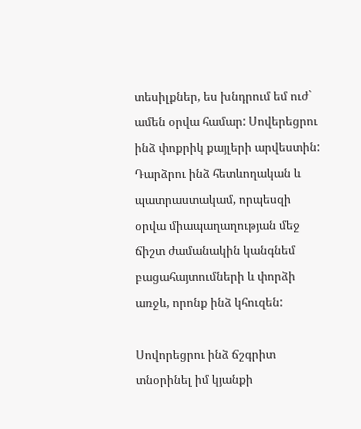տեսիլքներ, ես խնդրում եմ ուժ` ամեն օրվա համար: Սովերեցրու ինձ փոքրիկ քայլերի արվեստին: Դարձրու ինձ հետևողական և պատրաստակամ, որպեսզի օրվա միապաղաղության մեջ ճիշտ ժամանակին կանգնեմ բացահայտումների և փորձի առջև, որոնք ինձ կհուզեն:

Սովորեցրու ինձ ճշգրիտ տնօրինել իմ կյանքի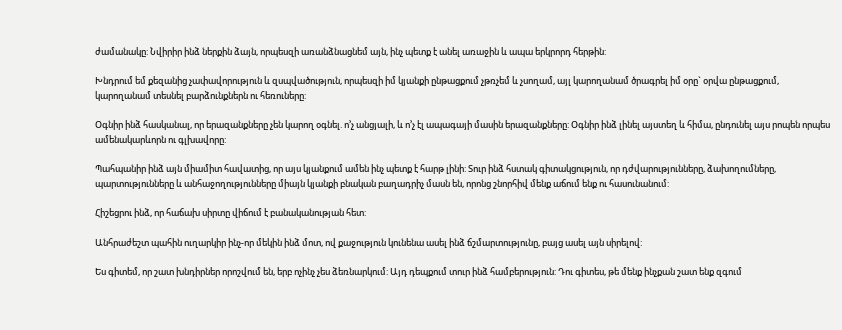ժամանակը: Նվիրիր ինձ ներքին ձայն, որպեսզի առանձնացնեմ այն, ինչ պետք է անել առաջին և ապա երկրորդ հերթին:

Խնդրում եմ քեզանից չափավորություն և զսպվածություն, որպեսզի իմ կյանքի ընթացքում չթռչեմ և չսողամ, այլ կարողանամ ծրագրել իմ օրը` օրվա ընթացքում, կարողանամ տեսնել բարձունքներն ու հեռուները:

Օգնիր ինձ հասկանալ, որ երազանքները չեն կարող օգնել. ո’չ անցյալի, և ո’չ էլ ապագայի մասին երազանքները: Օգնիր ինձ լինել այստեղ և հիմա, ընդունել այս րոպեն որպես ամենակարևորն ու գլխավորը:

Պահպանիր ինձ այն միամիտ հավատից, որ այս կյանքում ամեն ինչ պետք է հարթ լինի: Տուր ինձ հստակ գիտակցություն, որ դժվարությունները, ձախողումները, պարտությունները և անհաջողությունները միայն կյանքի բնական բաղադրիչ մասն են, որոնց շնորհիվ մենք աճում ենք ու հասունանում:

Հիշեցրու ինձ, որ հաճախ սիրտը վիճում է բանականության հետ:

Անհրաժեշտ պահին ուղարկիր ինչ-որ մեկին ինձ մոտ, ով քաջություն կունենա ասել ինձ ճշմարտությունը, բայց ասել այն սիրելով:

Ես գիտեմ, որ շատ խնդիրներ որոշվում են, երբ ոչինչ չես ձեռնարկում: Այդ դեպքում տուր ինձ համբերություն: Դու գիտես, թե մենք ինչքան շատ ենք զգում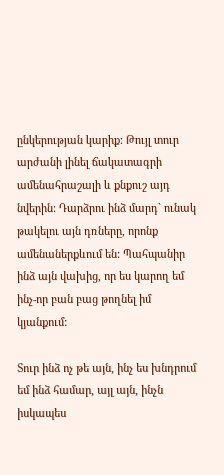ընկերության կարիք: Թույլ տուր արժանի լինել ճակատագրի ամենահրաշալի և քնքուշ այդ նվերին: Դարձրու ինձ մարդ` ունակ թակելու այն դռները, որոնք ամենաներքևում են: Պահպանիր ինձ այն վախից, որ ես կարող եմ ինչ-որ բան բաց թողնել իմ կյանքում:

Տուր ինձ ոչ թե այն, ինչ ես խնդրում եմ ինձ համար, այլ այն, ինչն իսկապես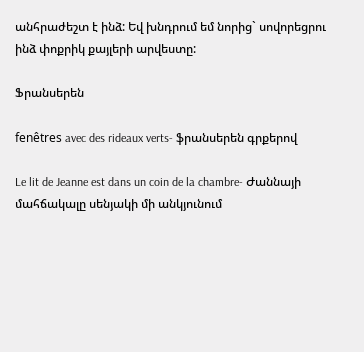անհրաժեշտ է ինձ: Եվ խնդրում եմ նորից` սովորեցրու ինձ փոքրիկ քայլերի արվեստը:

Ֆրանսերեն

fenêtres avec des rideaux verts- ֆրանսերեն գրքերով

Le lit de Jeanne est dans un coin de la chambre- Ժաննայի մահճակալը սենյակի մի անկյունում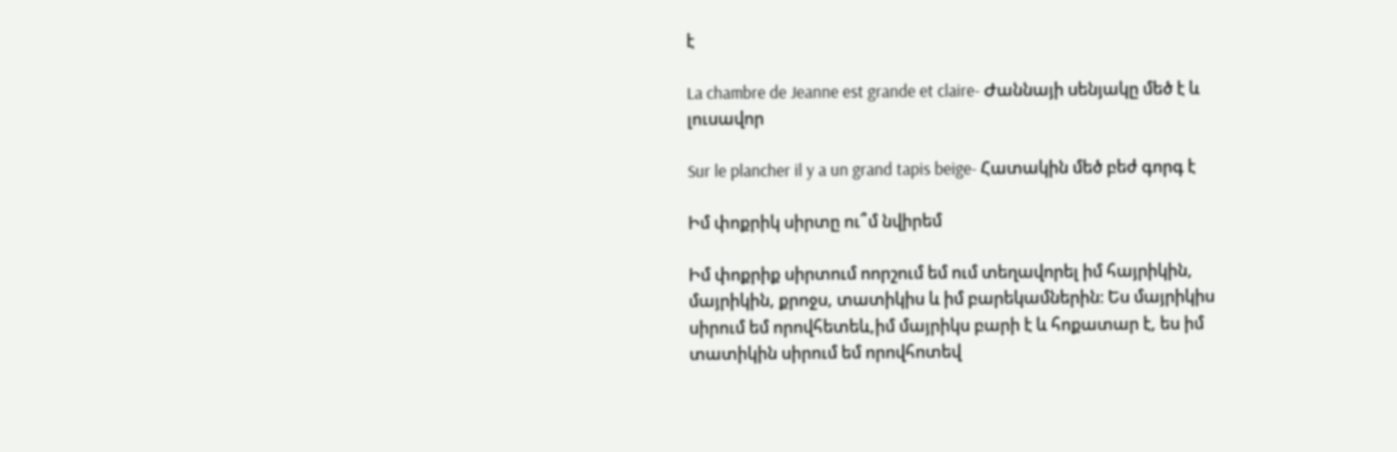է

La chambre de Jeanne est grande et claire- Ժաննայի սենյակը մեծ է և լուսավոր

Sur le plancher il y a un grand tapis beige- Հատակին մեծ բեժ գորգ է

Իմ փոքրիկ սիրտը ու՞մ նվիրեմ

Իմ փոքրիք սիրտում ոորշում եմ ում տեղավորել իմ հայրիկին, մայրիկին, քրոջս, տատիկիս և իմ բարեկամներին։ Ես մայրիկիս սիրում եմ որովհետեև,իմ մայրիկս բարի է և հոքատար է, ես իմ տատիկին սիրում եմ որովհոտեվ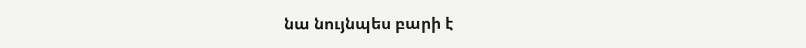նա նույնպես բարի է